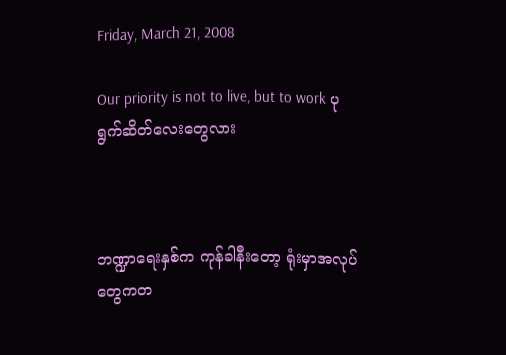Friday, March 21, 2008

Our priority is not to live, but to work ပုရွက်ဆိတ်လေးတွေလား



ဘဏ္ဍာရေးနှစ်က ကုန်ခါနီးတော့ ရုံးမှာအလုပ်တွေကတ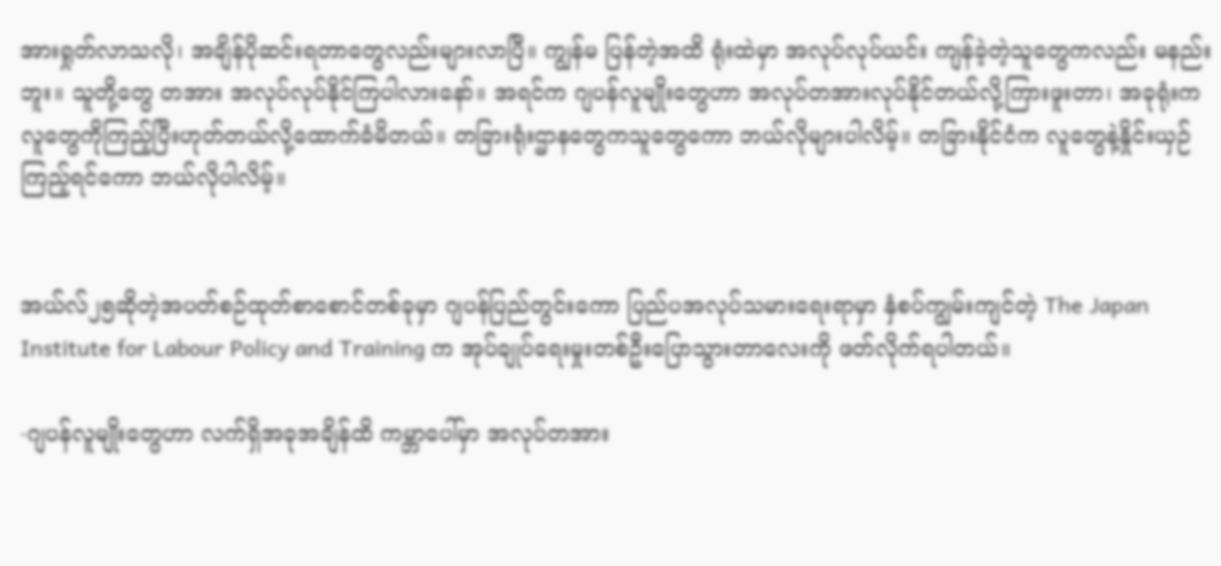အားရှုတ်လာသလို၊ အချိန်ပိုဆင်းရတာတွေလည်းများလာပြီ။ ကျွန်မ ပြန်တဲ့အထိ ရုံးထဲမှာ အလုပ်လုပ်ယင်း ကျန်ခဲ့တဲ့သူတွေကလည်း မနည်းဘူး။ သူတို့တွေ တအား အလုပ်လုပ်နိုင်ကြပါလားနော်။ အရင်က ဂျပန်လူမျိုးတွေဟာ အလုပ်တအားလုပ်နိုင်တယ်လို့ကြားဖူးတာ၊ အခုရုံးကလူတွေကိုကြည့်ပြီးဟုတ်တယ်လို့ထောက်ခံမိတယ်။ တခြားရုံးဌာနတွေကသူတွေကော ဘယ်လိုများပါလိမ့်။ တခြားနိုင်ငံက လူတွေနဲ့နှိုင်းယှဉ်ကြည့်ရင်ကော ဘယ်လိုပါလိမ့်။


အယ်လ်၂၅ဆိုတဲ့အပတ်စဉ်ထုတ်စာစောင်တစ်ခုမှာ ဂျပန်ပြည်တွင်းကော ပြည်ပအလုပ်သမားရေးရာမှာ နှံစပ်ကျွမ်းကျင်တဲ့ The Japan Institute for Labour Policy and Training က အုပ်ချုပ်ရေးမှုးတစ်ဦးပြောသွားတာလေးကို ဖတ်လိုက်ရပါတယ်။

-ဂျပန်လူမျိုးတွေဟာ လက်ရှိအခုအချိန်ထိ ကမ္ဘာပေါ်မှာ အလုပ်တအား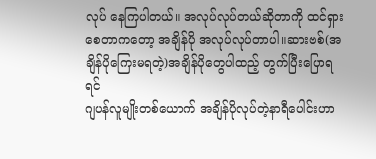လုပ် နေကြပါတယ်။ အလုပ်လုပ်တယ်ဆိုတာကို ထင်ရှားစေတာကတော့ အချိန်ပို အလုပ်လုပ်တာပါ။ဆားဗစ်(အချိန်ပိုကြေးမရတဲ့)အချိန်ပိုတွေပါထည့် တွက်ပြီးပြောရရင်
ဂျပန်လူမျိုးတစ်ယောက် အချိန်ပိုလုပ်တဲ့နာရီပေါင်းဟာ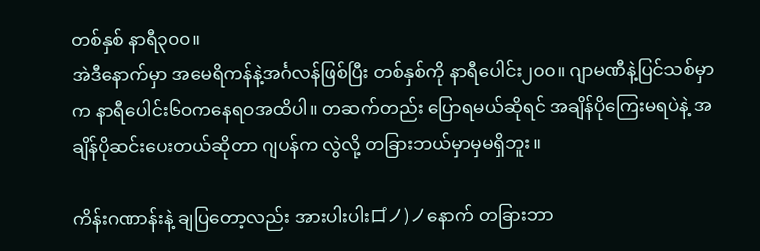တစ်နှစ် နာရီ၃၀၀။
အဲဒီနောက်မှာ အမေရိကန်နဲ့အင်္ဂလန်ဖြစ်ပြီး တစ်နှစ်ကို နာရီပေါင်း၂၀၀။ ဂျာမဏီနဲ့ပြင်သစ်မှာက နာရီပေါင်း၆ဝကနေရဝအထိပါ။ တဆက်တည်း ပြောရမယ်ဆိုရင် အချိန်ပိုကြေးမရပဲနဲ့ အချိန်ပိုဆင်းပေးတယ်ဆိုတာ ဂျပန်က လွဲလို့ တခြားဘယ်မှာမှမရှိဘူး။

ကိန်းဂဏာန်းနဲ့ ချပြတော့လည်း အားပါးပါးロ゚ノ)ノနောက် တခြားဘာ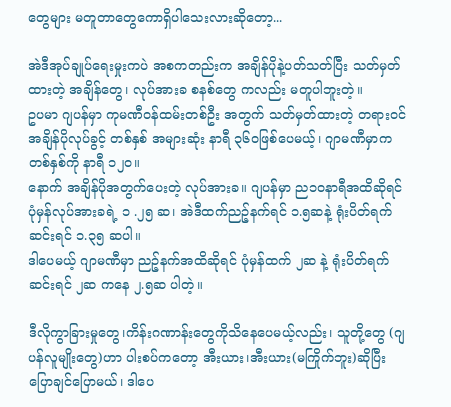တွေများ မတူတာတွေကောရှိပါသေးလားဆိုတော့...

အဲဒီအုပ်ချုပ်ရေးမှုးကပဲ အစကတည်းက အချိန်ပိုနဲ့ပတ်သတ်ပြီး သတ်မှတ်ထားတဲ့ အချိန်တွေ၊ လုပ်အားခ စနစ်တွေ ကလည်း မတူပါဘူးတဲ့။
ဥပမာ ဂျပန်မှာ ကုမဏီဝန်ထမ်းတစ်ဦး အတွက် သတ်မှတ်ထားတဲ့ တရားဝင် အချိန်ပိုလုပ်ခွင့် တစ်နှစ် အများဆုံး နာရီ ၃၆ဝဖြစ်ပေမယ့်၊ ဂျာမဏီမှာက တစ်နှစ်ကို နာရီ ၁၂၀။
နောက် အချိန်ပိုအတွက်ပေးတဲ့ လုပ်အားခ။ ဂျပန်မှာ ည၁ဝနာရီအထိဆိုရင် ပုံမှန်လုပ်အားခရဲ့ ၁ .၂၅ ဆ၊ အဲဒီထက်ညဉ့်နက်ရင် ၁.၅ဆနဲ့ ရုံးပိတ်ရက်ဆင်းရင် ၁.၃၅ ဆပါ။
ဒါပေမယ့် ဂျာမဏီမှာ ညဉ့်နက်အထိဆိုရင် ပုံမှန်ထက် ၂ဆ နဲ့ ရုံးပိတ်ရက်ဆင်းရင် ၂ဆ ကနေ ၂.၅ဆ ပါတဲ့။

ဒီလိုကွာခြားမှုတွေ၊ကိန်းဂဏာန်းတွေကိုသိနေပေမယ့်လည်း၊ သူတို့တွေ (ဂျပန်လူမျိုးတွေ)ဟာ ပါးစပ်ကတော့ အီးယား၊အီးယား(မကြိုက်ဘူး)ဆိုပြီး ပြောချင်ပြောမယ်၊ ဒါပေ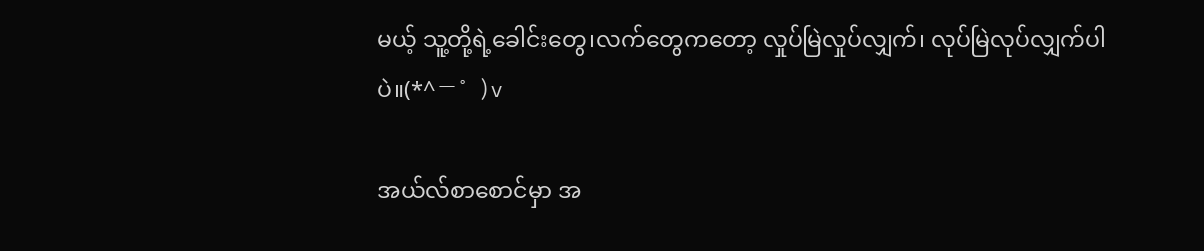မယ့် သူ့တို့ရဲ့ခေါင်းတွေ၊လက်တွေကတော့ လှုပ်မြဲလှုပ်လျှက်၊ လုပ်မြဲလုပ်လျှက်ပါပဲ။(*^ー゜)v

အယ်လ်စာစောင်မှာ အ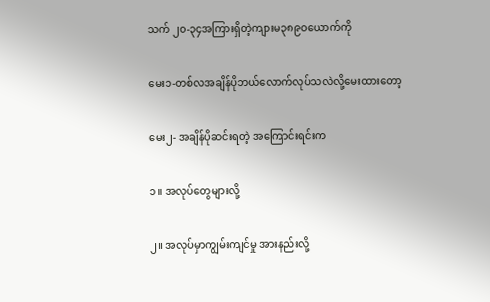သက် ၂၀-၃၄အကြားရှိတဲ့ကျားမ၃၈၉ဝယောက်ကို

မေး၁-တစ်လအချိန်ပိုဘယ်လောက်လုပ်သလဲလို့မေးထားတော့

မေး၂- အချိန်ပိုဆင်းရတဲ့ အကြောင်းရင်းက

၁။ အလုပ်တွေများလို့

၂။ အလုပ်မှာကျွမ်းကျင်မှု အားနည်းလို့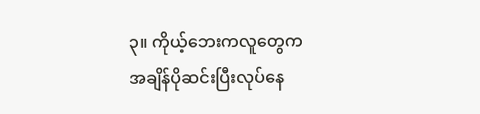၃။ ကိုယ့်ဘေးကလူတွေက အချိန်ပိုဆင်းပြီးလုပ်နေ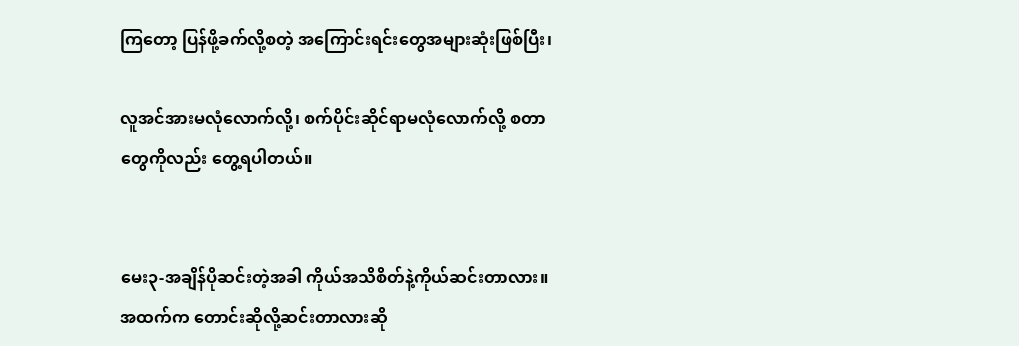ကြတော့ ပြန်ဖို့ခက်လို့စတဲ့ အကြောင်းရင်းတွေအများဆုံးဖြစ်ပြီး၊

လူအင်အားမလုံလောက်လို့၊ စက်ပိုင်းဆိုင်ရာမလုံလောက်လို့ စတာတွေကိုလည်း တွေ့ရပါတယ်။


မေး၃-အချိန်ပိုဆင်းတဲ့အခါ ကိုယ်အသိစိတ်နဲ့ကိုယ်ဆင်းတာလား။ အထက်က တောင်းဆိုလို့ဆင်းတာလားဆို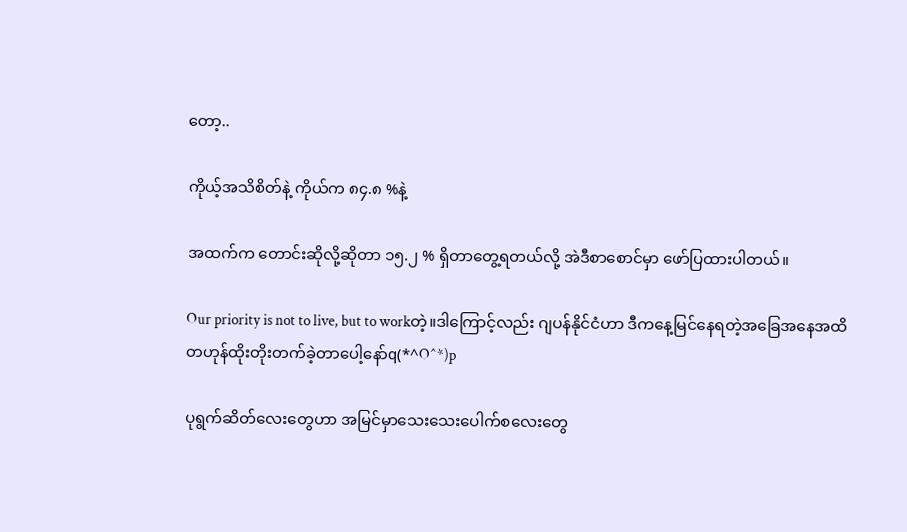တော့..

ကိုယ့်အသိစိတ်နဲ့ ကိုယ်က ၈၄.၈ %နဲ့

အထက်က တောင်းဆိုလို့ဆိုတာ ၁၅.၂ % ရှိတာတွေ့ရတယ်လို့ အဲဒီစာစောင်မှာ ဖော်ပြထားပါတယ်။

Our priority is not to live, but to workတဲ့။ဒါကြောင့်လည်း ဂျပန်နိုင်ငံဟာ ဒီကနေ့မြင်နေရတဲ့အခြေအနေအထိ တဟုန်ထိုးတိုးတက်ခဲ့တာပေါ့နော်q(*^O^*)p

ပုရွက်ဆိတ်လေးတွေဟာ အမြင်မှာသေးသေးပေါက်စလေးတွေ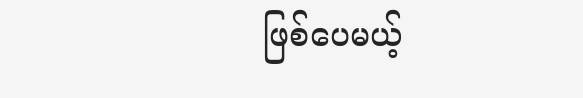ဖြစ်ပေမယ့်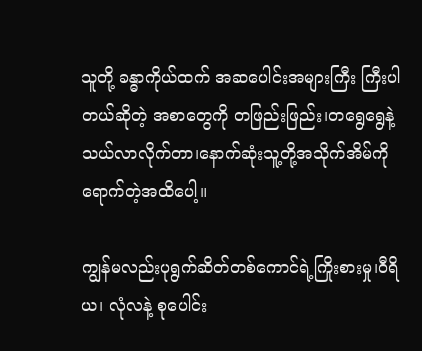သူတို့ ခန္ဓာကိုယ်ထက် အဆပေါင်းအများကြီး ကြီးပါတယ်ဆိုတဲ့ အစာတွေကို တဖြည်းဖြည်း၊တရွေရွေနဲ့သယ်လာလိုက်တာ၊နောက်ဆုံးသူ့တို့အသိုက်အိမ်ကိုရောက်တဲ့အထိပေါ့။

ကျွန်မလည်းပုရွက်ဆိတ်တစ်ကောင်ရဲ့ကြိုးစားမှု၊ဝီရိယ၊ လုံလနဲ့ စုပေါင်း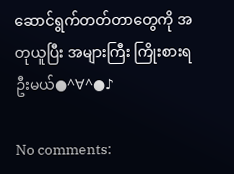ဆောင်ရွက်တတ်တာတွေကို အတုယူပြီး အများကြီး ကြိုးစားရဦးမယ်●^∀^●♪

No comments: